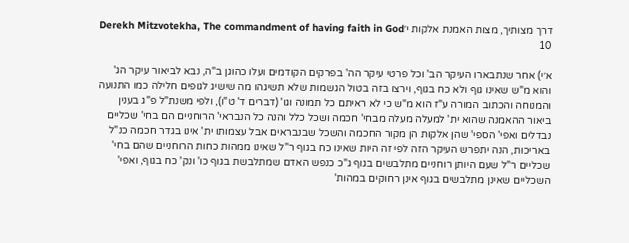דרך מצותיך, מצות האמנת אלקות י׳Derekh Mitzvotekha, The commandment of having faith in God 10

א׳י) אחר שנתבארו העיקר הב' וכל פרטי עיקר הה' בפרקים הקודמים ועלו כהוגן ב"ה, נבא לביאור עיקר הג' והוא מ"ש שאינו גוף ולא כח בגוף, וירצו בזה בטול הגשמות שלא תשיגהו מה שישיג לגופים חלילה כמו התנועה והמנוחה והכתוב המורה ע"ז הוא מ"ש כי לא ראיתם כל תמונה וגו' (דברים ד' ט"ו), ולפי משנת"ל פ"ג בענין ביאור ההאמנה שהוא ית' למעלה מעלה מבחי' חכמה ושכל כלל והנה כל הנבראי' הרוחניים הם בחי' שכליים נבדלים ואפי' הספי' שהן אלקות הן מקור החכמה והשכל שבנבראים אבל עצמותו ית' אינו בגדר חכמה כנ"ל באריכות, הנה יתפרש העיקר הזה לפי זה היות שאינו כח בגוף ר"ל שאינו ממהות כחות הרוחניים שהם בחי' שכליים ר"ל שעם היותן רוחניים מתלבשים בגוף ג"כ כנפש האדם שמתלבשת בגוף כו' ונק' כח בגוף, ואפי' השכליים שאינן מתלבשים בגוף אינן רחוקים במהות'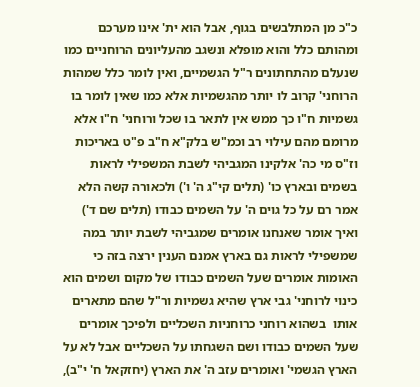כ"כ מן המתלבשים בגוף, אבל הוא ית' אינו מערכם ומהותם כלל והוא מופלא ונשגב מהעליונים הרוחניים כמו שנעלם מהתחתונים ר"ל הגשמיים, ואין לומר כלל שמהות הרוחני' קרוב לו יותר מהגשמיות אלא כמו שאין לומר בו גשמיות ח"ו כך ממש אין לתאר בו שכל ורוחני' ח"ו אלא מרומם מהם עילוי רב וכמ"ש בלק"א ח"ב פ"ט באריכות וז"ס מי כה' אלקינו המגביהי לשבת המשפילי לראות בשמים ובארץ כו' (תלים קי"ג ה' ו') ולכאורה קשה הלא אמר רם על כל גוים ה' על השמים כבודו (תלים שם ד') ואיך אומר שאנחנו אומרים שמגביהי לשבת יותר במה שמשפילי לראות גם בארץ אמנם הענין ירצה בזה כי האומות אומרים שעל השמים כבודו של מקום ושמים הוא כינוי לרוחני' גבי ארץ שהיא גשמיות ור"ל שהם מתארים אותו  בשהוא רוחני כרוחניות השכליים ולפיכך אומרים שעל השמים כבודו ושם השגחתו על השכליים אבל לא על הארץ הגשמי' ואומרים עזב ה' את הארץ (יחזקאל ח' י"ב),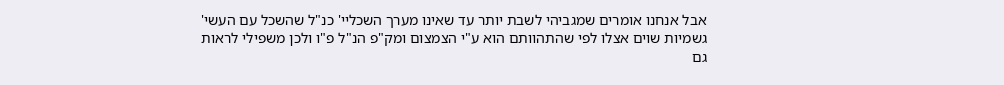אבל אנחנו אומרים שמגביהי לשבת יותר עד שאינו מערך השכליי' כנ"ל שהשכל עם העשי' גשמיות שוים אצלו לפי שהתהוותם הוא ע"י הצמצום ומק"פ הנ"ל פ"ו ולכן משפילי לראות גם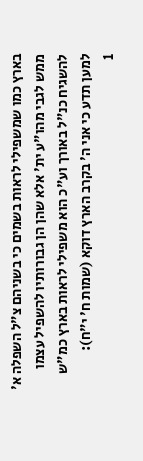בארץ כמו שמשפילי לראות בשמים כי בשניהם צ"ל השפלה א' ממש לגבי מהו"ע ית' אלא שהן הן גבורותיו להשפיל עצמו להשגיח כנ"ל באורך וע"כ הוא משפילי לראות בארץ כמ"ש למען תדע כי אני ה' בקרב הארץ דוקא (שמות ח' י"ח):
1